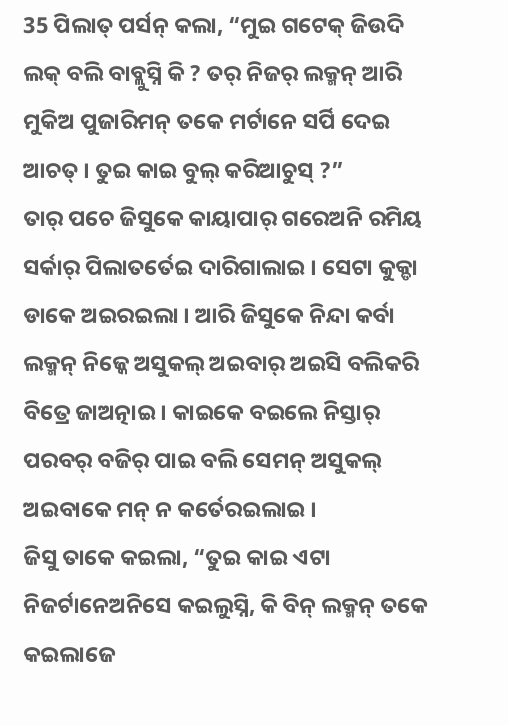35 ପିଲାତ୍ ପର୍ସନ୍ କଲା, “ମୁଇ ଗଟେକ୍ ଜିଉଦି ଲକ୍ ବଲି ବାବ୍ଲୁସ୍ନି କି ? ତର୍ ନିଜର୍ ଲକ୍ମନ୍ ଆରି ମୁକିଅ ପୁଜାରିମନ୍ ତକେ ମର୍ଟାନେ ସର୍ପି ଦେଇ ଆଚତ୍ । ତୁଇ କାଇ ବୁଲ୍ କରିଆଚୁସ୍ ?”
ତାର୍ ପଚେ ଜିସୁକେ କାୟାପାର୍ ଗରେଅନି ରମିୟ ସର୍କାର୍ ପିଲାତର୍ତେଇ ଦାରିଗାଲାଇ । ସେଟା କୁକ୍ଡା ଡାକେ ଅଇରଇଲା । ଆରି ଜିସୁକେ ନିନ୍ଦା କର୍ବା ଲକ୍ମନ୍ ନିଜ୍କେ ଅସୁକଲ୍ ଅଇବାର୍ ଅଇସି ବଲିକରି ବିତ୍ରେ ଜାଅତ୍ନାଇ । କାଇକେ ବଇଲେ ନିସ୍ତାର୍ ପରବର୍ ବଜିର୍ ପାଇ ବଲି ସେମନ୍ ଅସୁକଲ୍ ଅଇବାକେ ମନ୍ ନ କର୍ତେରଇଲାଇ ।
ଜିସୁ ତାକେ କଇଲା, “ତୁଇ କାଇ ଏଟା ନିଜର୍ଟାନେଅନିସେ କଇଲୁସ୍ନି, କି ବିନ୍ ଲକ୍ମନ୍ ତକେ କଇଲାଜେ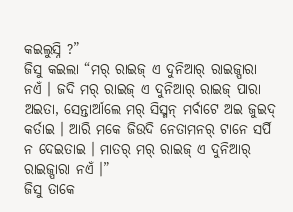କଇଲୁସ୍ନି ?”
ଜିସୁ କଇଲା “ମର୍ ରାଇଜ୍ ଏ ଦୁନିଆର୍ ରାଇଜ୍ପାରା ନଏଁ । ଜଦି ମର୍ ରାଇଜ୍ ଏ ଦୁନିଆର୍ ରାଇଜ୍ ପାରା ଅଇତା, ସେନ୍ତାର୍ଆଲେ ମର୍ ସିସ୍ମନ୍ ମର୍ବାଟେ ଅଇ ଜୁଇଦ୍ କର୍ତାଇ । ଆରି ମକେ ଜିଉଦି ନେତାମନର୍ ଟାନେ ସର୍ପି ନ ଦେଇତାଇ । ମାତର୍ ମର୍ ରାଇଜ୍ ଏ ଦୁନିଆର୍ ରାଇଜ୍ପାରା ନଏଁ ।”
ଜିସୁ ତାକେ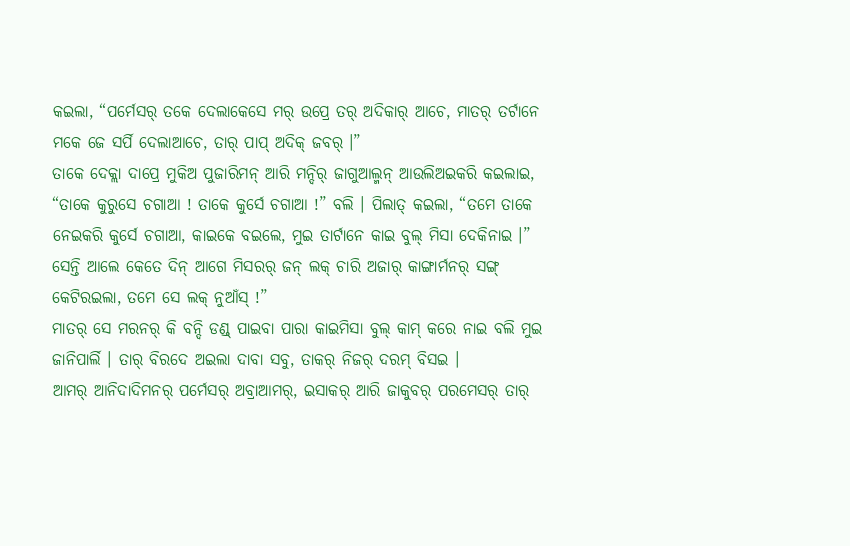କଇଲା, “ପର୍ମେସର୍ ତକେ ଦେଲାକେସେ ମର୍ ଉପ୍ରେ ତର୍ ଅଦିକାର୍ ଆଚେ, ମାତର୍ ତର୍ଟାନେ ମକେ ଜେ ସର୍ପି ଦେଲାଆଚେ, ତାର୍ ପାପ୍ ଅଦିକ୍ ଜବର୍ ।”
ତାକେ ଦେକ୍ଲା ଦାପ୍ରେ ମୁକିଅ ପୁଜାରିମନ୍ ଆରି ମନ୍ଦିର୍ ଜାଗୁଆଲ୍ମନ୍ ଆଉଲିଅଇକରି କଇଲାଇ, “ତାକେ କୁରୁସେ ଚଗାଆ ! ତାକେ କୁର୍ସେ ଚଗାଆ !” ବଲି । ପିଲାତ୍ କଇଲା, “ତମେ ତାକେ ନେଇକରି କୁର୍ସେ ଚଗାଆ, କାଇକେ ବଇଲେ, ମୁଇ ତାର୍ଟାନେ କାଇ ବୁଲ୍ ମିସା ଦେକିନାଇ ।”
ସେନ୍ତି ଆଲେ କେତେ ଦିନ୍ ଆଗେ ମିସରର୍ ଜନ୍ ଲକ୍ ଚାରି ଅଜାର୍ କାଙ୍ଗାର୍ମନର୍ ସଙ୍ଗ୍ କେଟିରଇଲା, ତମେ ସେ ଲକ୍ ନୁଆଁସ୍ !”
ମାତର୍ ସେ ମରନର୍ କି ବନ୍ଦି ଡଣ୍ଡ୍ ପାଇବା ପାରା କାଇମିସା ବୁଲ୍ କାମ୍ କରେ ନାଇ ବଲି ମୁଇ ଜାନିପାର୍ଲି । ତାର୍ ବିରଦେ ଅଇଲା ଦାବା ସବୁ, ତାକର୍ ନିଜର୍ ଦରମ୍ ବିସଇ ।
ଆମର୍ ଆନିଦାଦିମନର୍ ପର୍ମେସର୍ ଅବ୍ରାଆମର୍, ଇସାକର୍ ଆରି ଜାକୁବର୍ ପରମେସର୍ ତାର୍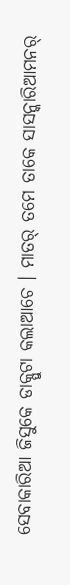ସେବାକାରିଆ ଜିସୁକେ ଡାକ୍ପୁଟା କଲାଆଚେ । ମାତର୍ ତମେ ତାକେ ସାସନ୍କାରିଆମନର୍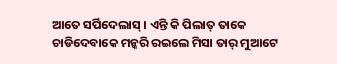ଆତେ ସର୍ପିଦେଲାସ୍ । ଏନ୍ତି କି ପିଲାତ୍ ତାକେ ଚାଡିଦେବାକେ ମନ୍କରି ରଇଲେ ମିସା ତାର୍ ମୁଆଟେ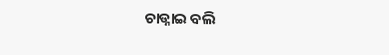ଚାଡ୍ନାଇ ବଲି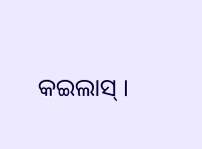କଇଲାସ୍ ।